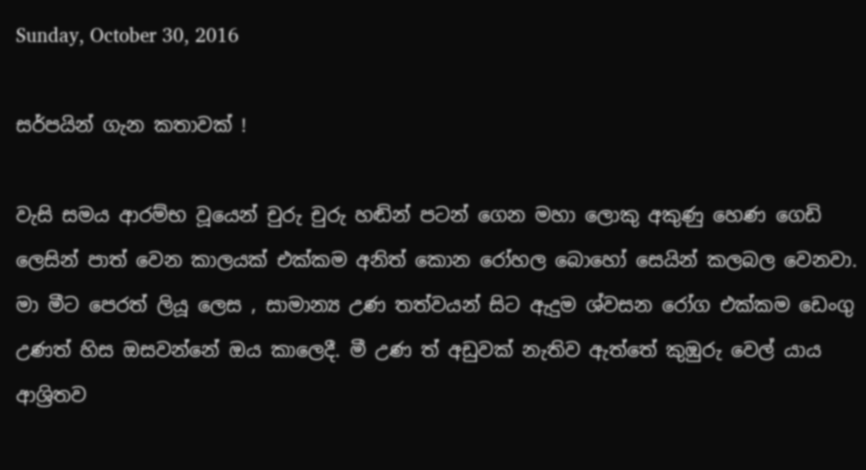Sunday, October 30, 2016

සර්පයින් ගැන කතාවක් !

වැසි සමය ආරම්භ වූයෙන් චුරු චුරු හඬින් පටන් ගෙන මහා ලොකු අකුණු හෙණ ගෙඩි ලෙසින් පාත් වෙන කාලයක් එක්කම අනිත් කොන රෝහල බොහෝ සෙයින් කලබල වෙනවා. මා මීට පෙරත් ලියූ ලෙස , සාමාන්‍ය උණ තත්වයන් සිට ඇදුම ශ්වසන රෝග එක්කම ඩෙංගු උණත් හිස ඔසවන්නේ ඔය කාලෙදී. මී උණ ත් අඩුවක් නැතිව ඇත්තේ කුඹුරු වෙල් යාය ආශ්‍රිතව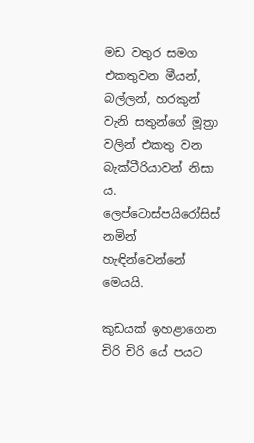මඩ වතුර සමග එකතුවන මීයන්, බල්ලන්, හරකුන් වැනි සතුන්ගේ මූත්‍රා වලින් එකතු වන බැක්ටීරියාවන් නිසා ය. ලෙප්ටොස්පයිරෝසිස් නමින් හැඳින්වෙන්නේ මෙයයි.

කුඩයක් ඉහළාගෙන චිරි චිරි යේ පයට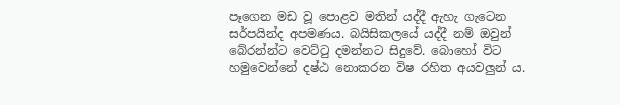පෑගෙන මඩ වූ පොළව මතින් යද්දී ඇහැ ගැටෙන සර්පයින්ද අපමණය. බයිසිකලයේ යද්දී නම් ඔවුන් බේරන්න්ට වෙට්ටු දමන්නට සිදුවේ. බොහෝ විට හමුවෙන්නේ දෂ්ඨ නොකරන විෂ රහිත අයවලුන් ය.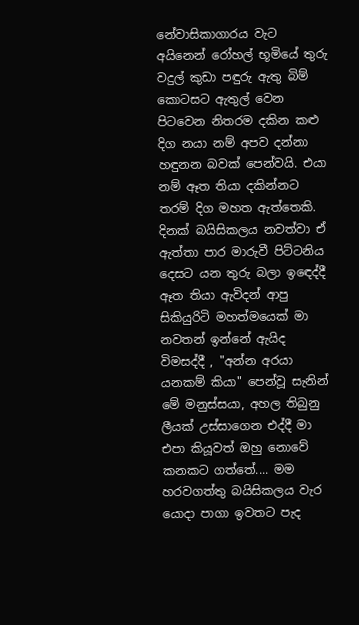නේවාසිකාගාරය වැට අයිනෙන් රෝහල් භූමියේ තුරු වදුල් කුඩා පඳුරු ඇතු බිම් කොටසට ඇතුල් වෙන පිටවෙන නිතරම දකින කළු දිග නයා නම් අපව දන්නා හඳුනන බවක් පෙන්වයි. එයා නම් ඈත තියා දකින්නට තරම් දිග මහත ඇත්තෙකි. දිනක් බයිසිකලය නවත්වා ඒ ඇත්තා පාර මාරුවී පිට්ටනිය දෙසට යන තුරු බලා ඉඳෙද්දී ඈත තියා ඇවිදන් ආපු සිකියුරිටි මහත්මයෙක් මා නවතන් ඉන්නේ ඇයිද විමසද්දී , "අන්න අරයා යනකම් කියා" පෙන්වූ සැනින් මේ මනුස්සයා, අහල තිබුනු ලීයක් උස්සාගෙන එද්දී මා එපා කියූවත් ඔහු නොවේ කනකට ගත්තේ.... මම හරවගත්තු බයිසිකලය වැර යොදා පාගා ඉවතට පැද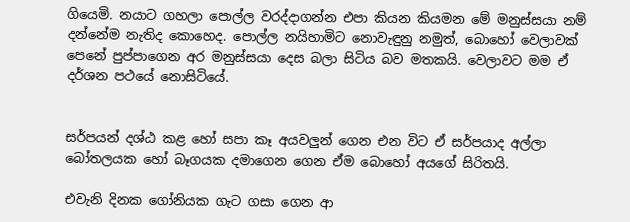ගියෙමි. නයාට ගහලා පොල්ල වරද්දාගන්න එපා කියන කියමන මේ මනුස්සයා නම් දන්නේම නැතිද කොහෙද. පොල්ල නයිහාමිට නොවැඳුනු නමුත්, බොහෝ වෙලාවක් පෙනේ පුප්පාගෙන අර මනුස්සයා දෙස බලා සිටිය බව මතකයි. වෙලාවට මම ඒ දර්ශන පථයේ නොසිටියේ.


සර්පයන් දශ්ඨ කළ හෝ සපා කෑ අයවලුන් ගෙන එන විට ඒ සර්පයාද අල්ලා බෝතලයක හෝ බෑගයක දමාගෙන ගෙන ඒම බොහෝ අයගේ සිරිතයි.

එවැනි දිනක ගෝනියක ගැට ගසා ගෙන ආ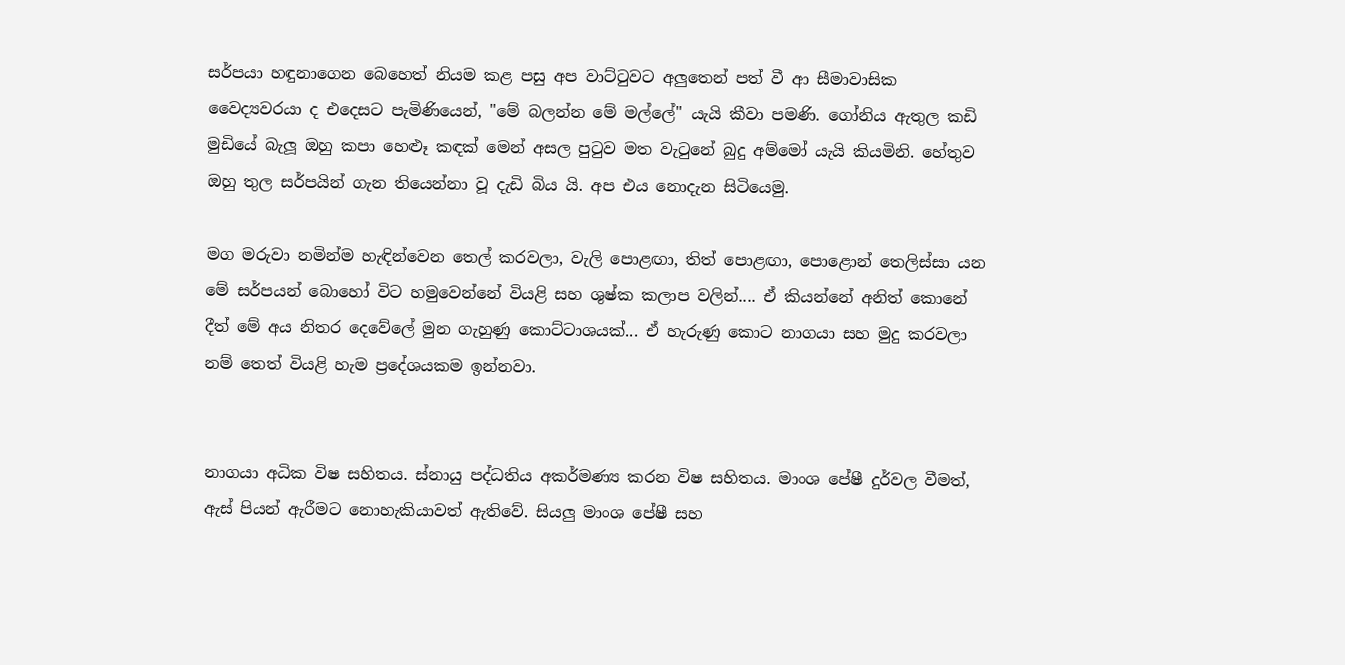සර්පයා හඳුනාගෙන බෙහෙත් නියම කළ පසු අප වාට්ටුවට අලුතෙන් පත් වී ආ සීමාවාසික වෛද්‍යවරයා ද එදෙසට පැමිණියෙන්, "මේ බලන්න මේ මල්ලේ" යැයි කීවා පමණි. ගෝනිය ඇතුල කඩි මුඩියේ බැලූ ඔහු කපා හෙළූ කඳක් මෙන් අසල පුටුව මත වැටුනේ බුදු අම්මෝ යැයි කියමිනි. හේතුව ඔහු තුල සර්පයින් ගැන තියෙන්නා වූ දැඩි බිය යි. අප එය නොදැන සිටියෙමු.

මග මරුවා නමින්ම හැඳින්වෙන තෙල් කරවලා, වැලි පොළඟා, තිත් පොළඟා, පොළොන් තෙලිස්සා යන මේ සර්පයන් බොහෝ විට හමුවෙන්නේ වියළි සහ ශුෂ්ක කලාප වලින්.... ඒ කියන්නේ අනිත් කොනේ දීත් මේ අය නිතර දෙවේලේ මුන ගැහුණු කොට්ටාශයක්... ඒ හැරුණු කොට නාගයා සහ මුදු කරවලා නම් තෙත් වියළි හැම ප්‍රදේශයකම ඉන්නවා.


නාගයා අධික විෂ සහිතය. ස්නායු පද්ධතිය අකර්මණ්‍ය කරන විෂ සහිතය. මාංශ පේෂී දුර්වල වීමත්, ඇස් පියන් ඇරීමට නොහැකියාවත් ඇතිවේ. සියලු මාංශ පේෂී සහ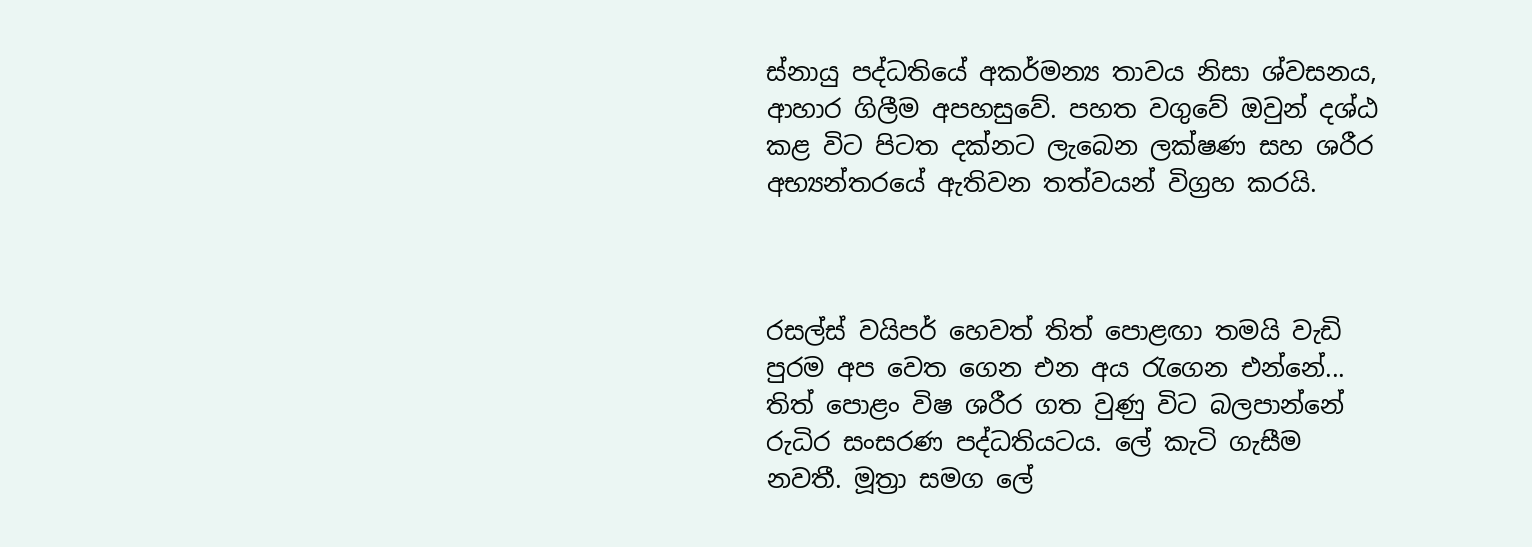ස්නායු පද්ධතියේ අකර්මන්‍ය තාවය නිසා ශ්වසනය, ආහාර ගිලීම අපහසුවේ. පහත වගුවේ ඔවුන් දශ්ඨ කළ විට පිටත දක්නට ලැබෙන ලක්ෂණ සහ ශරීර අභ්‍යන්තරයේ ඇතිවන තත්වයන් විග්‍රහ කරයි.



රසල්ස් වයිපර් හෙවත් තිත් පොළඟා තමයි වැඩි පුරම අප වෙත ගෙන එන අය රැගෙන එන්නේ... තිත් පොළං විෂ ශරීර ගත වුණු විට බලපාන්නේ රුධිර සංසරණ පද්ධතියටය. ලේ කැටි ගැසීම නවතී. මූත්‍රා සමග ලේ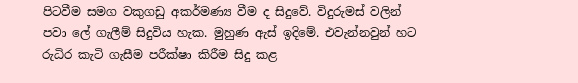පිටවීම සමග වකුගඩු අකර්මණ්‍ය වීම ද සිදුවේ. විදුරුමස් වලින් පවා ලේ ගැලීම් සිදුවිය හැක. මුහුණ ඇස් ඉදිමේ. එවැන්නවුන් හට රුධිර කැටි ගැසීම පරීක්ෂා කිරීම සිදු කළ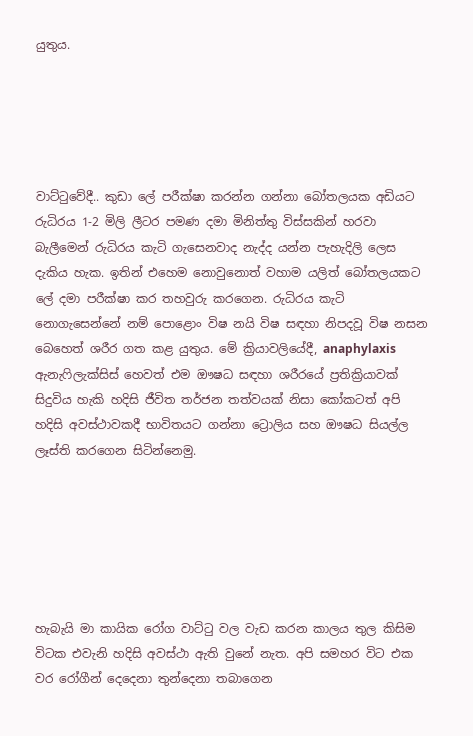යුතුය.





වාට්ටුවේදී.. කුඩා ලේ පරීක්ෂා කරන්න ගන්නා බෝතලයක අඩියට රුධිරය 1-2 මිලි ලීටර පමණ දමා මිනිත්තු විස්සකින් හරවා බැලීමෙන් රුධිරය කැටි ගැසෙනවාද නැද්ද යන්න පැහැදිලි ලෙස දැකිය හැක. ඉතින් එහෙම නොවුනොත් වහාම යලිත් බෝතලයකට ලේ දමා පරීක්ෂා කර තහවුරු කරගෙන. රුධිරය කැටි නොගැසෙන්නේ නම් පොළොං විෂ නයි විෂ සඳහා නිපදවූ විෂ නසන බෙහෙත් ශරීර ගත කළ යුතුය. මේ ක්‍රියාවලියේදී, anaphylaxis ඇනැෆිලැක්සිස් හෙවත් එම ඖෂධ සඳහා ශරීරයේ ප්‍රතික්‍රියාවක් සිදුවිය හැකි හදිසි ජීවිත තර්ජන තත්වයක් නිසා කෝකටත් අපි හදිසි අවස්ථාවකදී භාවිතයට ගන්නා ට්‍රොලිය සහ ඖෂධ සියල්ල ලෑස්ති කරගෙන සිටින්නෙමු.






හැබැයි මා කායික රෝග වාට්ටු වල වැඩ කරන කාලය තුල කිසිම විටක එවැනි හදිසි අවස්ථා ඇති වුනේ නැත. අපි සමහර විට එක වර රෝගීන් දෙදෙනා තුන්දෙනා තබාගෙන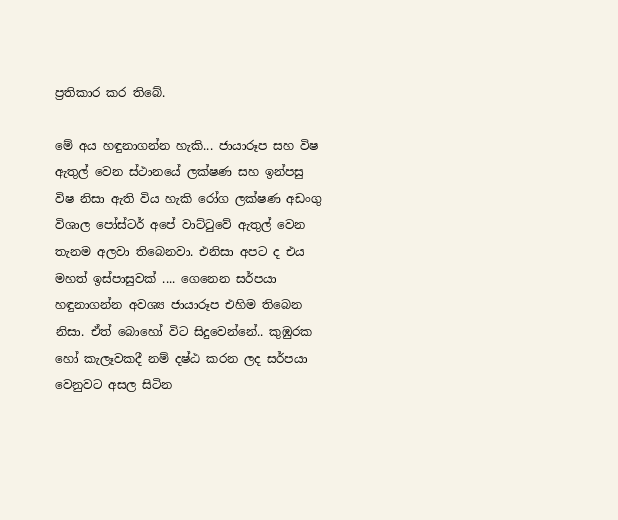ප්‍රතිකාර කර තිබේ.

මේ අය හඳුනාගන්න හැකි... ජායාරූප සහ විෂ ඇතුල් වෙන ස්ථානයේ ලක්ෂණ සහ ඉන්පසු විෂ නිසා ඇති විය හැකි රෝග ලක්ෂණ අඩංගු විශාල පෝස්ටර් අපේ වාට්ටුවේ ඇතුල් වෙන තැනම අලවා තිබෙනවා. එනිසා අපට ද එය මහත් ඉස්පාසුවක් .... ගෙනෙන සර්පයා හඳුනාගන්න අවශ්‍ය ජායාරූප එහිම තිබෙන නිසා. ඒත් බොහෝ විට සිදුවෙන්නේ.. කුඹුරක හෝ කැලෑවකදී නම් දෂ්ඨ කරන ලද සර්පයා වෙනුවට අසල සිටින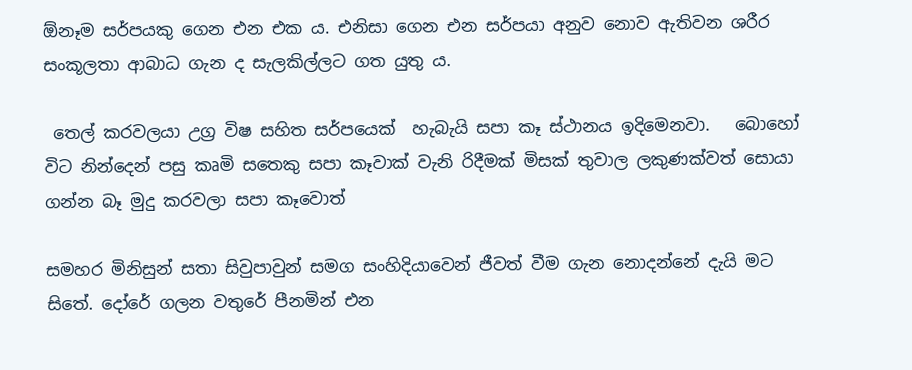ඕනෑම සර්පයකු ගෙන එන එක ය. එනිසා ගෙන එන සර්පයා අනුව නොව ඇතිවන ශරීර සංකූලතා ආබාධ ගැන ද සැලකිල්ලට ගත යුතු ය.

 තෙල් කරවලයා උග්‍ර විෂ සහිත සර්පයෙක්  හැබැයි සපා කෑ ස්ථානය ඉදිමෙනවා.   බොහෝ විට නින්දෙන් පසු කෘමි සතෙකු සපා කෑවාක් වැනි රිදීමක් මිසක් තුවාල ලකුණක්වත් සොයා ගන්න බෑ මුදු කරවලා සපා කෑවොත්

සමහර මිනිසුන් සතා සිවුපාවුන් සමග සංහිදියාවෙන් ජීවත් වීම ගැන නොදන්නේ දැයි මට සිතේ. දෝරේ ගලන වතුරේ පීනමින් එන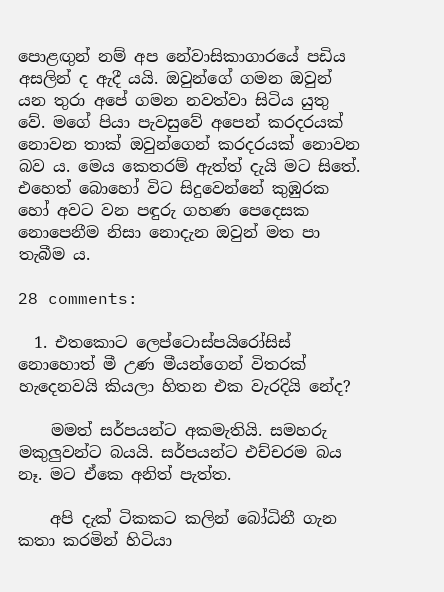පොළඟුන් නම් අප නේවාසිකාගාරයේ පඩිය අසලින් ද ඇදී යයි. ඔවුන්ගේ ගමන ඔවුන් යන තුරා අපේ ගමන නවත්වා සිටිය යුතු වේ. මගේ පියා පැවසුවේ අපෙන් කරදරයක් නොවන තාක් ඔවුන්ගෙන් කරදරයක් නොවන බව ය. මෙය කෙතරම් ඇත්ත් දැයි මට සිතේ. එහෙත් බොහෝ විට සිදුවෙන්නේ කුඹුරක හෝ අවට වන පඳුරු ගහණ පෙදෙසක නොපෙනීම නිසා නොදැන ඔවුන් මත පා තැබීම ය.

28 comments:

  1. එතකොට ලෙප්ටොස්පයිරෝසිස් නොහොත් මී උණ මීයන්ගෙන් විතරක් හැදෙනවයි කියලා හිතන එක වැරදියි නේද?

    මමත් සර්පයන්ට අකමැතියි. සමහරු මකුලුවන්ට බයයි. සර්පයන්ට එච්චරම බය නෑ. මට ඒකෙ අනිත් පැත්ත.

    අපි දැක් ටිකකට කලින් බෝධිනී ගැන කතා කරමින් හිටියා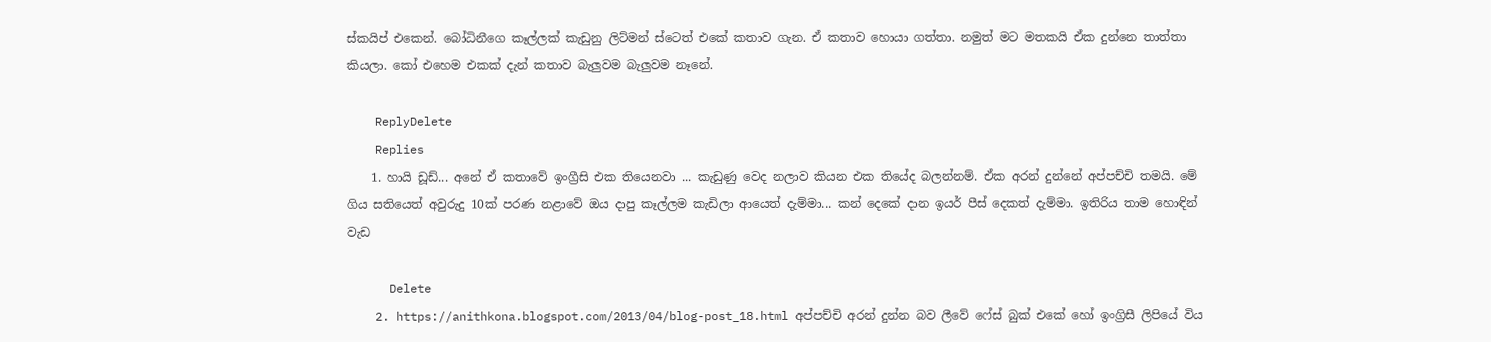ස්කයිප් එකෙන්. බෝධිනීගෙ කෑල්ලක් කැඩුනු ලිට්මන් ස්ටෙත් එකේ කතාව ගැන. ඒ කතාව හොයා ගත්තා. නමුත් මට මතකයි ඒක දුන්නෙ තාත්තා කියලා. කෝ එහෙම එකක් දැන් කතාව බැලුවම බැලුවම නෑනේ.

    ReplyDelete
    Replies
    1. හායි ඩූඩ්... අනේ ඒ කතාවේ ඉංග්‍රීසි එක තියෙනවා ... කැඩුණු වෙද නලාව කියන එක තියේද බලන්නම්. ඒක අරන් දුන්නේ අප්පච්චි තමයි. මේ ගිය සතියෙත් අවුරුදු 10ක් පරණ නළාවේ ඔය දාපු කෑල්ලම කැඩිලා ආයෙත් දැම්මා... කන් දෙකේ දාන ඉයර් පීස් දෙකත් දැම්මා. ඉතිරිය තාම හොඳින් වැඩ

      Delete
    2. https://anithkona.blogspot.com/2013/04/blog-post_18.html අප්පච්චි අරන් දුන්න බව ලීවේ ෆේස් බුක් එකේ හෝ ඉංග්‍රිසී ලිපියේ විය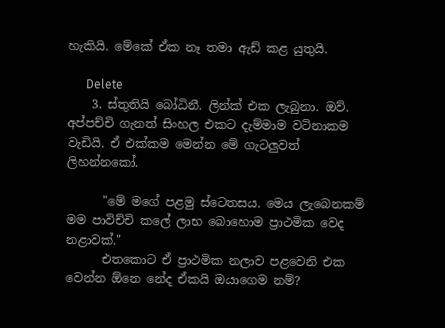හැකියි. මේකේ ඒක නෑ තමා ඇඩ් කළ යුතුයි.

      Delete
    3. ස්තුතියි බෝධිනී. ලින්ක් එක ලැබුනා. ඔව්. අප්පච්චි ගැනත් සිංහල එකට දැම්මාම වටිනාකම වැඩියි. ඒ එක්කම මෙන්න මේ ගැටලුවත් ලිහන්නකෝ.

      "මේ මගේ පළමු ස්ටෙතසය. මෙය ලැබෙනකම් මම පාවිච්චි කලේ ලාභ බොහොම ප්‍රාථමික වෙද නළාවක්."
      එතකොට ඒ ප්‍රාථමික නලාව පළවෙනි එක වෙන්න ඕනෙ නේද ඒකයි ඔයාගෙම නම්?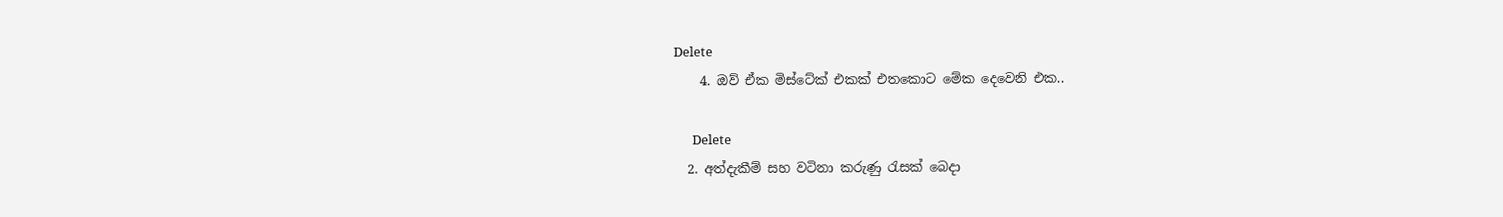Delete
    4. ඔව් ඒක මිස්ටේක් එකක් එතකොට මේක දෙවෙනි එක..

      Delete
  2. අත්දැකීම් සහ වටිනා කරුණු රැසක් බෙදා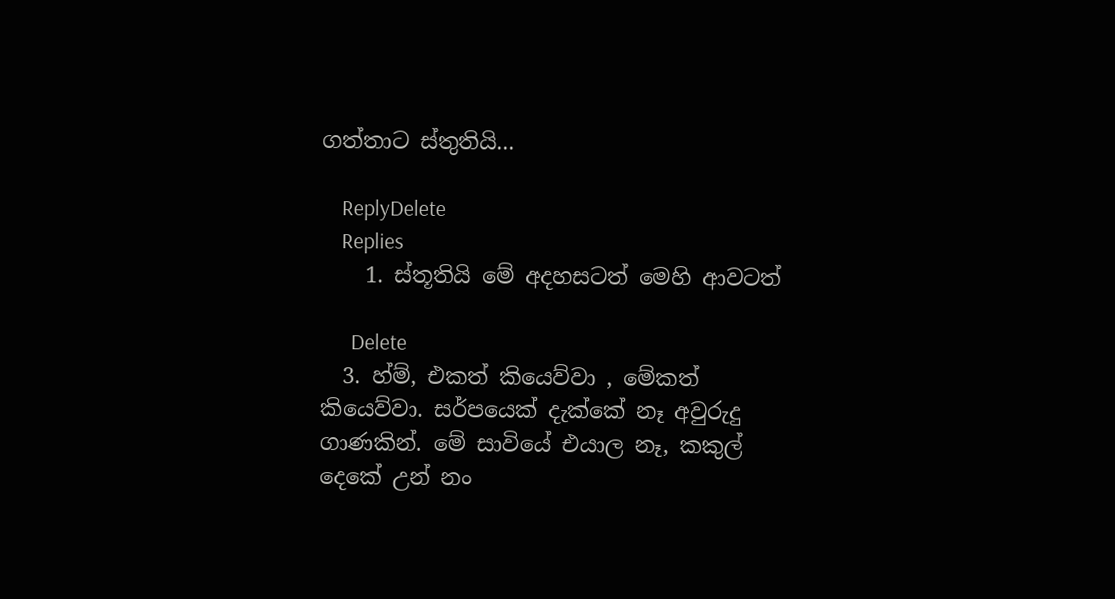ගත්තාට ස්තුතියි...

    ReplyDelete
    Replies
    1. ස්තූතියි මේ අදහසටත් මෙහි ආවටත්

      Delete
  3. හ්ම්, එකත් කියෙව්වා , මේකත් කියෙව්වා. සර්පයෙක් දැක්කේ නෑ අවුරුදු ගාණකින්. මේ සාවියේ එයාල නෑ, කකුල් දෙකේ උන් නං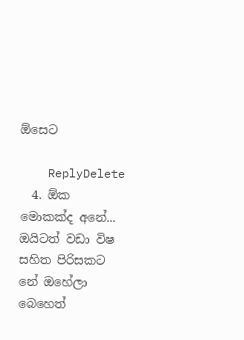ඕසෙට

    ReplyDelete
  4. ඕක මොකක්ද අනේ... ඔයිටත් වඩා විෂ සහිත පිරිසකට නේ ඔහේලා බෙහෙත්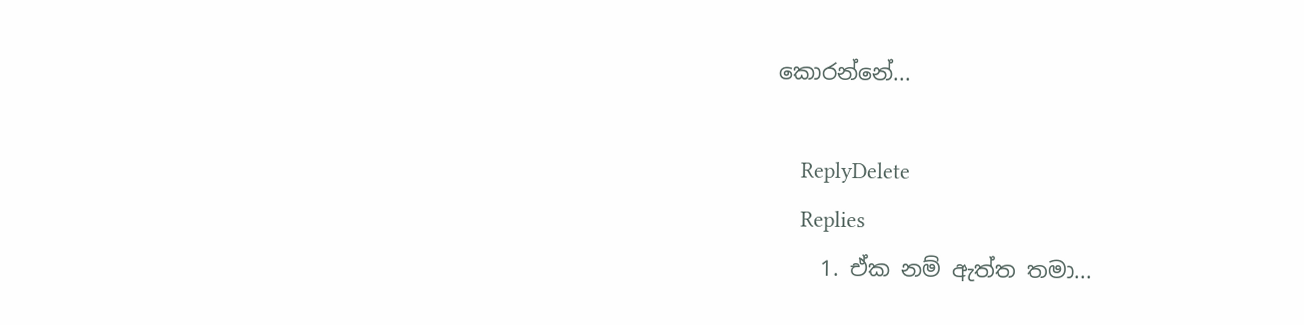කොරන්නේ...

    ReplyDelete
    Replies
    1. ඒක නම් ඇත්ත තමා...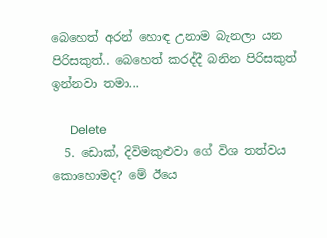බෙහෙත් අරන් හොඳ උනාම බැනලා යන පිරිසකුත්.. බෙහෙත් කරද්දී බනින පිරිසකුත් ඉන්නවා තමා...

      Delete
  5. ඩොක්, දිවිමකුළුවා ගේ විශ තත්වය කොහොමද? මේ ඊයෙ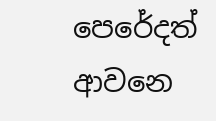පෙරේදත් ආවනෙ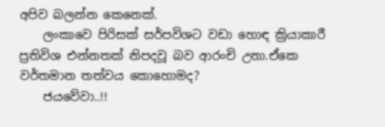අපිව බලන්න කෙනෙක්.
    ලංකාවෙ පිරිසක් සර්පවිශට වඩා හොඳ ක්‍රියාකාරී ප්‍රතිවිශ එන්නතක් නිපදවූ බව ආරංචි උනා.ඒකෙ වර්තමාන තත්වය කොහොමද?
    ජයවේවා..!!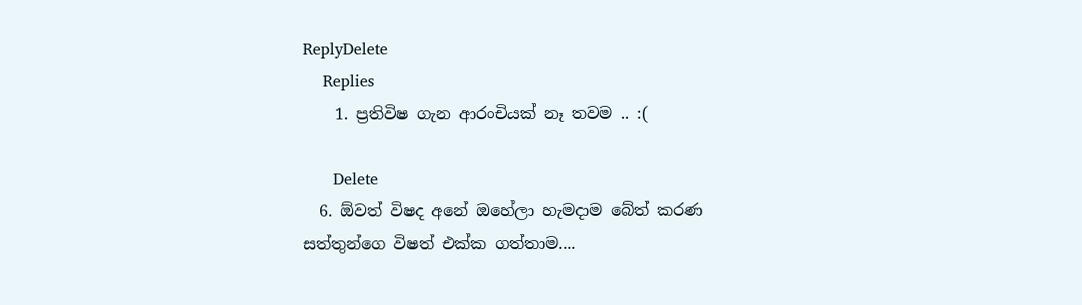ReplyDelete
    Replies
    1. ප්‍රතිවිෂ ගැන ආරංචියක් නෑ තවම .. :(

      Delete
  6. ඕවත් විෂද අනේ ඔහේලා හැමදාම බේත් කරණ සත්තුන්ගෙ විෂත් එක්ක ගත්තාම....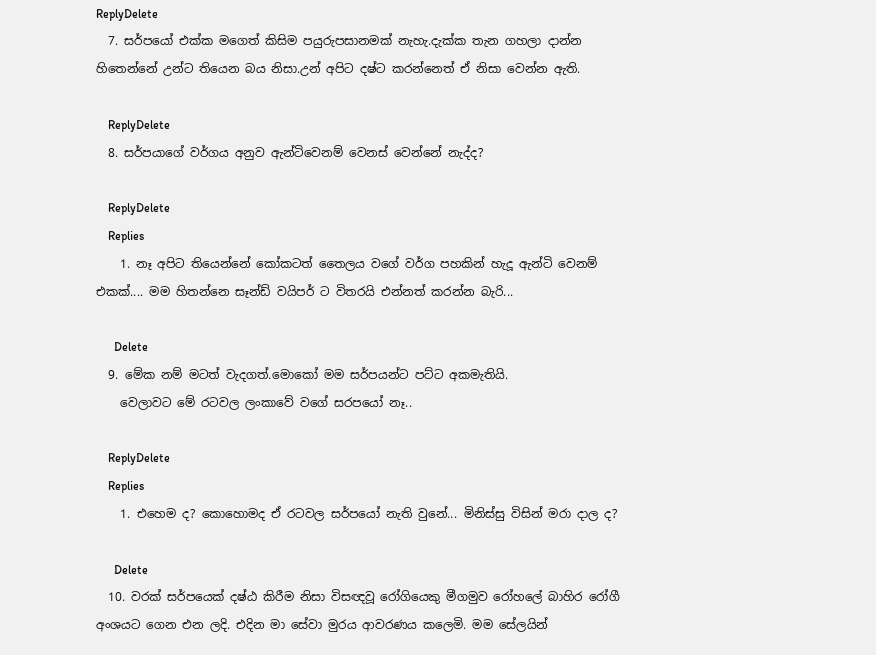ReplyDelete
  7. සර්පයෝ එක්ක මගෙත් කිසිම පයුරුපසානමක් නැහැ.දැක්ක තැන ගහලා දාන්න හිතෙන්නේ උන්ට තියෙන බය නිසා.උන් අපිට දෂ්ට කරන්නෙත් ඒ නිසා වෙන්න ඇති.

    ReplyDelete
  8. සර්පයාගේ වර්ගය අනුව ඇන්ටිවෙනම් වෙනස් වෙන්නේ නැද්ද?

    ReplyDelete
    Replies
    1. නෑ අපිට තියෙන්නේ කෝකටත් තෛලය වගේ වර්ග පහකින් හැදූ ඇන්ටි වෙනම් එකක්.... මම හිතන්නෙ සෑන්ඩ් වයිපර් ට විතරයි එන්නත් කරන්න බැරි...

      Delete
  9. මේක නම් මටත් වැදගත්.මොකෝ මම සර්පයන්ට පට්ට අකමැතියි.
    වෙලාවට මේ රටවල ලංකාවේ වගේ සරපයෝ නෑ..

    ReplyDelete
    Replies
    1. එහෙම ද? කොහොමද ඒ රටවල සර්පයෝ නැති වුනේ... මිනිස්සු විසින් මරා දාල ද?

      Delete
  10. වරක් සර්පයෙක් දෂ්ඨ කිරීම නිසා විසඥවූ රෝගියෙකු මීගමුව රෝහලේ බාහිර රෝගී අංශයට ගෙන එන ලදි. එදින මා සේවා මුරය ආවරණය කලෙමි. මම සේලයින්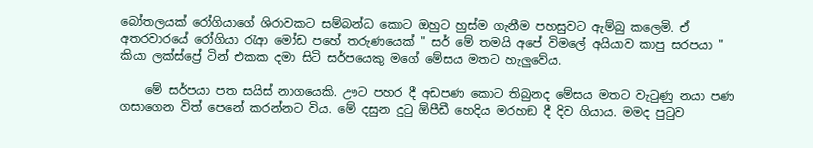බෝතලයක් රෝගියාගේ ශිරාවකට සම්බන්ධ කොට ඔහුට හුස්ම ගැනීම පහසුවට ඇම්බු කලෙමි. ඒ අතරවාරයේ රෝගියා රැආ මෝඩ පහේ තරුණයෙක් " සර් මේ තමයි අපේ විමලේ අයියාව කාපු සරපයා " කියා ලක්ස්ප්‍රේ ටින් එකක දමා සිටි සර්පයෙකු මගේ මේසය මතට හැලුවේය.

    මේ සර්පයා පත සයිස් නාගයෙකි. ඌට පහර දී අඩපණ කොට තිබුනද මේසය මතට වැටුණු නයා පණ ගසාගෙන විත් පෙනේ කරන්නට විය. මේ දසුන දුටු ඕපීඩී හෙදිය මරහඞ දී දිව ගියාය. මමද පුටුව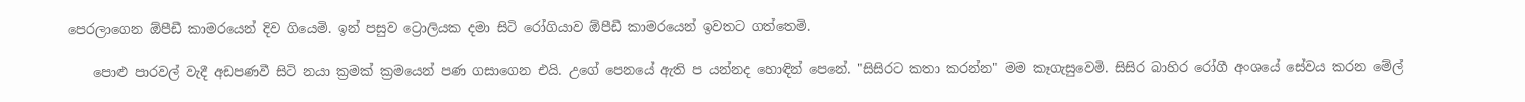පෙරලාගෙන ඕපීඩී කාමරයෙන් දිව ගියෙමි. ඉන් පසුව ට්‍රොලියක දමා සිටි රෝගියාව ඕපීඩී කාමරයෙන් ඉවතට ගත්තෙමි.

    පොළු පාරවල් වැදී අඩපණවී සිටි නයා ක්‍රමක් ක්‍රමයෙන් පණ ගසාගෙන එයි. උගේ පෙනයේ ඇති ප යන්නද හොඳින් පෙනේ. "සිසිරට කතා කරන්න" මම කෑගැසුවෙමි. සිසිර බාහිර රෝගී අංශයේ සේවය කරන මේල්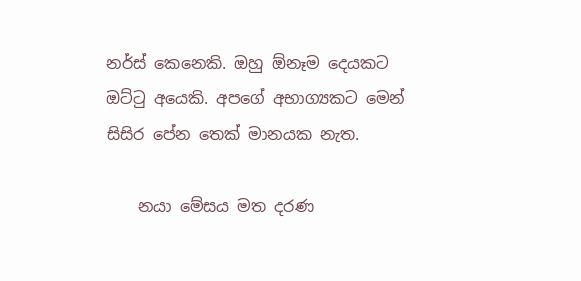නර්ස් කෙනෙකි. ඔහු ඕනෑම දෙයකට ඔට්ටු අයෙකි. අපගේ අභාග්‍යකට මෙන් සිසිර පේන තෙක් මානයක නැත.

    නයා මේසය මත දරණ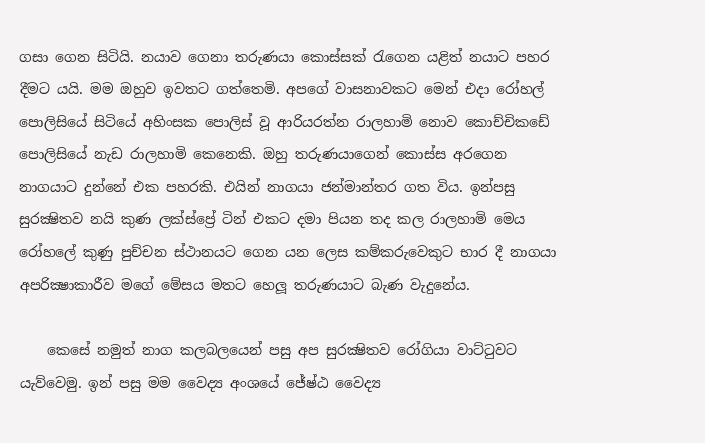ගසා ගෙන සිටියි. නයාව ගෙනා තරුණයා කොස්සක් රැගෙන යළිත් නයාට පහර දීමට යයි. මම ඔහුව ඉවතට ගත්තෙමි. අපගේ වාසනාවකට මෙන් එදා රෝහල් පොලිසියේ සිටියේ අහිංසක පොලිස් වූ ආරියරත්න රාලහාමි නොව කොච්චිකඩේ පොලිසියේ නැඩ රාලහාමි කෙනෙකි. ඔහු තරුණයාගෙන් කොස්ස අරගෙන නාගයාට දුන්නේ එක පහරකි. එයින් නාගයා ජන්මාන්තර ගත විය. ඉන්පසු සුරක්‍ෂිතව නයි කුණ ලක්ස්ප්‍රේ ටින් එකට දමා පියන තද කල රාලහාමි මෙය රෝහලේ කුණු පුච්චන ස්ථානයට ගෙන යන ලෙස කම්කරුවෙකුට භාර දී නාගයා අපරික්‍ෂාකාරීව මගේ මේසය මතට හෙලූ තරුණයාට බැණ වැදුනේය.

    කෙසේ නමුත් නාග කලබලයෙන් පසු අප සුරක්‍ෂිතව රෝගියා වාට්ටුවට යැව්වෙමු. ඉන් පසු මම වෛද්‍ය අංශයේ ජේෂ්ඨ වෛද්‍ය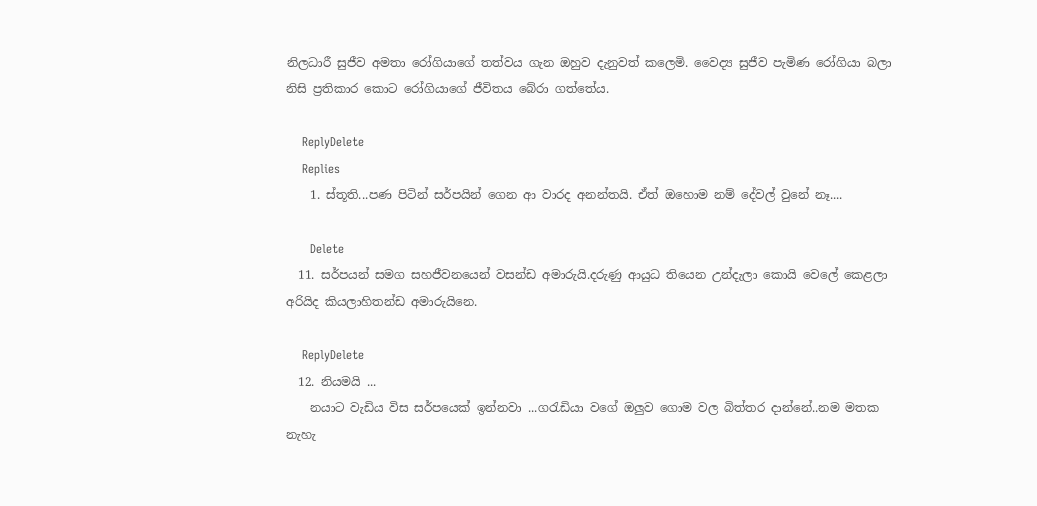නිලධාරී සුජීව අමතා රෝගියාගේ තත්වය ගැන ඔහුව දැනුවත් කලෙමි. වෛද්‍ය සුජීව පැමිණ රෝගියා බලා නිසි ප්‍රතිකාර කොට රෝගියාගේ ජීවිතය බේරා ගත්තේය.

    ReplyDelete
    Replies
    1. ස්තූති...පණ පිටින් සර්පයින් ගෙන ආ වාරද අනන්තයි. ඒත් ඔහොම නම් දේවල් වුනේ නෑ....

      Delete
  11. සර්පයන් සමග සහජීවනයෙන් වසන්ඩ අමාරුයි.දරුණු ආයුධ තියෙන උන්දැලා කොයි වෙලේ කෙළලා අරියිද කියලාහිතන්ඩ අමාරුයිනෙ.

    ReplyDelete
  12. නියමයි ...
    නයාට වැඩිය විස සර්පයෙක් ඉන්නවා ...ගරැඩියා වගේ ඔලුව ගොම වල බිත්තර දාන්නේ..නම මතක නැහැ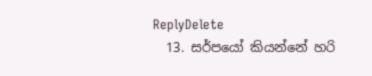ReplyDelete
  13. සර්පයෝ කියන්නේ හරි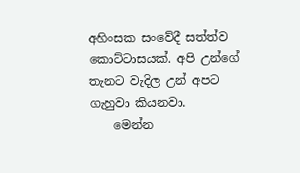අහිංසක සංවේදී සත්ත්ව කොට්ටාසයක්. අපි උන්ගේ තැනට වැදිල උන් අපට ගැහුවා කියනවා.
    මෙන්න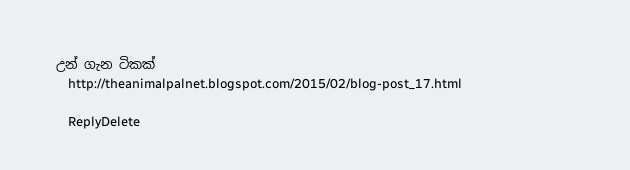උන් ගැන ටිකක්
    http://theanimalpalnet.blogspot.com/2015/02/blog-post_17.html

    ReplyDelete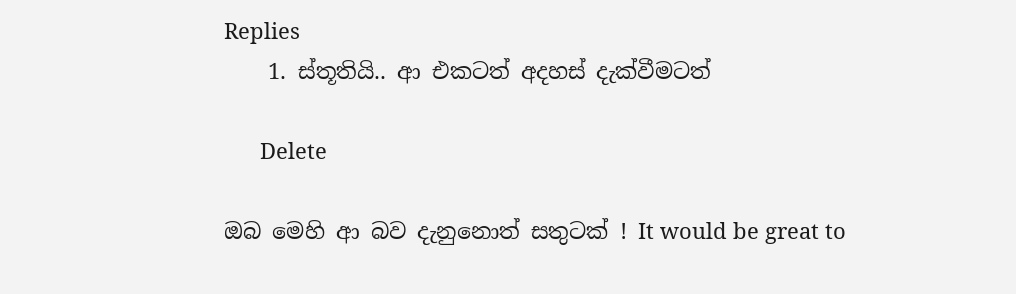Replies
    1. ස්තූතියි.. ආ එකටත් අදහස් දැක්වීමටත්

      Delete

ඔබ මෙහි ආ බව දැනුනොත් සතුටක් ! It would be great to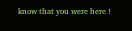know that you were here !